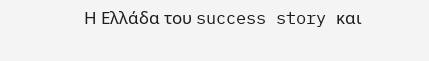Η Ελλάδα του success story και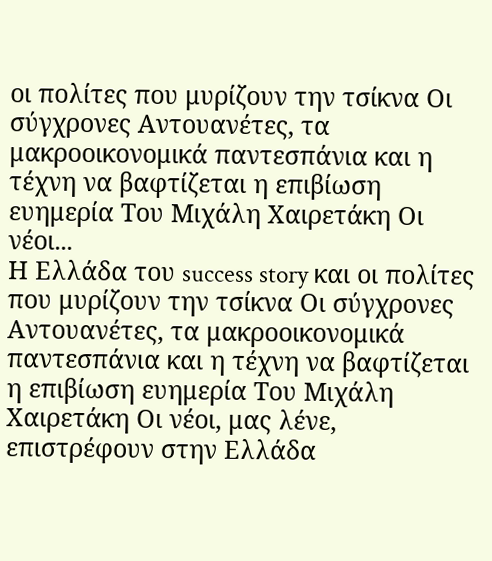οι πολίτες που μυρίζουν την τσίκνα Οι σύγχρονες Αντουανέτες, τα μακροοικονομικά παντεσπάνια και η τέχνη να βαφτίζεται η επιβίωση ευημερία Του Μιχάλη Χαιρετάκη Οι νέοι...
Η Ελλάδα του success story και οι πολίτες που μυρίζουν την τσίκνα Οι σύγχρονες Αντουανέτες, τα μακροοικονομικά παντεσπάνια και η τέχνη να βαφτίζεται η επιβίωση ευημερία Του Μιχάλη Χαιρετάκη Οι νέοι, μας λένε, επιστρέφουν στην Ελλάδα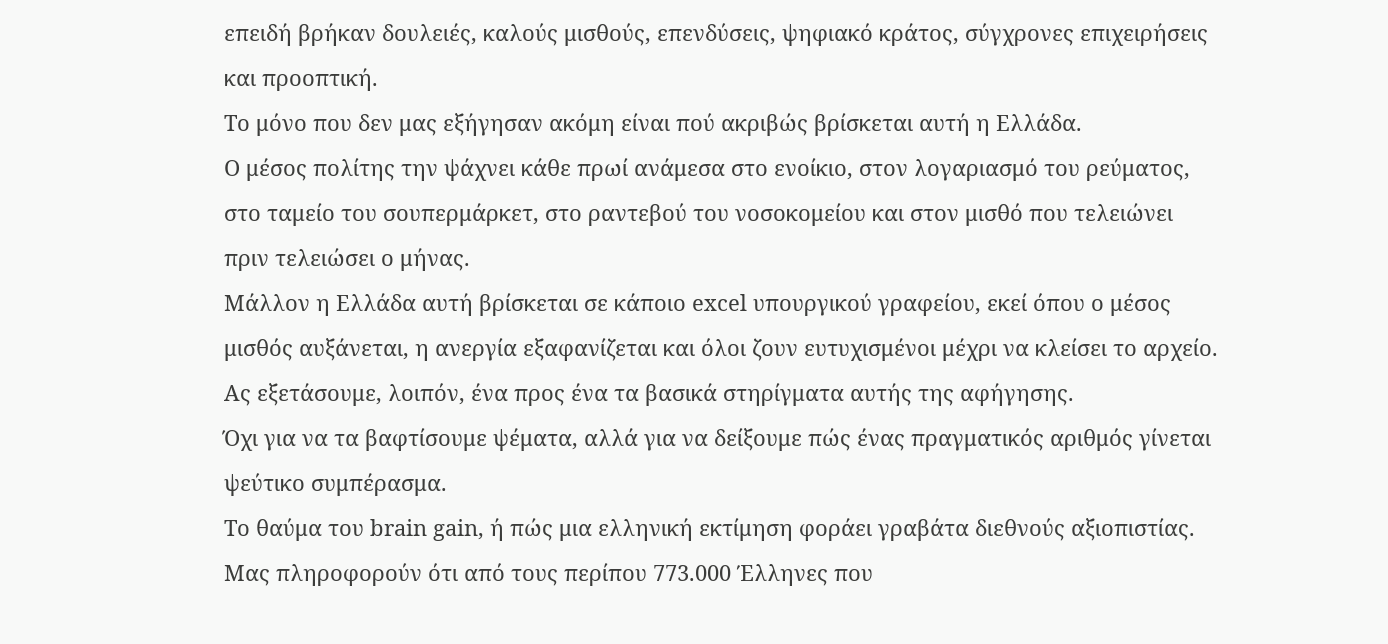επειδή βρήκαν δουλειές, καλούς μισθούς, επενδύσεις, ψηφιακό κράτος, σύγχρονες επιχειρήσεις και προοπτική.
Το μόνο που δεν μας εξήγησαν ακόμη είναι πού ακριβώς βρίσκεται αυτή η Ελλάδα.
Ο μέσος πολίτης την ψάχνει κάθε πρωί ανάμεσα στο ενοίκιο, στον λογαριασμό του ρεύματος, στο ταμείο του σουπερμάρκετ, στο ραντεβού του νοσοκομείου και στον μισθό που τελειώνει πριν τελειώσει ο μήνας.
Μάλλον η Ελλάδα αυτή βρίσκεται σε κάποιο excel υπουργικού γραφείου, εκεί όπου ο μέσος μισθός αυξάνεται, η ανεργία εξαφανίζεται και όλοι ζουν ευτυχισμένοι μέχρι να κλείσει το αρχείο.
Ας εξετάσουμε, λοιπόν, ένα προς ένα τα βασικά στηρίγματα αυτής της αφήγησης.
Όχι για να τα βαφτίσουμε ψέματα, αλλά για να δείξουμε πώς ένας πραγματικός αριθμός γίνεται ψεύτικο συμπέρασμα.
Το θαύμα του brain gain, ή πώς μια ελληνική εκτίμηση φοράει γραβάτα διεθνούς αξιοπιστίας.
Μας πληροφορούν ότι από τους περίπου 773.000 Έλληνες που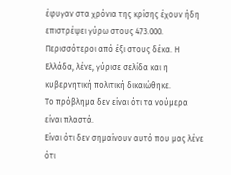έφυγαν στα χρόνια της κρίσης έχουν ήδη επιστρέψει γύρω στους 473.000.
Περισσότεροι από έξι στους δέκα. Η Ελλάδα, λένε, γύρισε σελίδα και η κυβερνητική πολιτική δικαιώθηκε.
Το πρόβλημα δεν είναι ότι τα νούμερα είναι πλαστά.
Είναι ότι δεν σημαίνουν αυτό που μας λένε ότι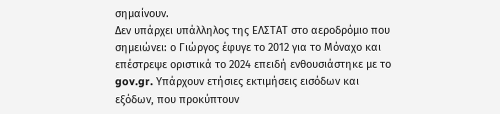σημαίνουν.
Δεν υπάρχει υπάλληλος της ΕΛΣΤΑΤ στο αεροδρόμιο που σημειώνει: ο Γιώργος έφυγε το 2012 για το Μόναχο και επέστρεψε οριστικά το 2024 επειδή ενθουσιάστηκε με το gov.gr. Υπάρχουν ετήσιες εκτιμήσεις εισόδων και εξόδων, που προκύπτουν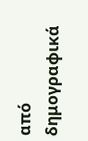από δημογραφικά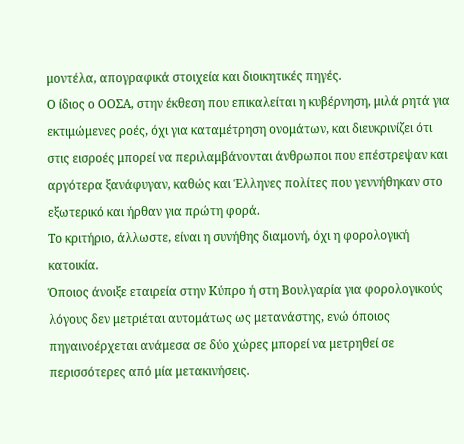μοντέλα, απογραφικά στοιχεία και διοικητικές πηγές.
Ο ίδιος ο ΟΟΣΑ, στην έκθεση που επικαλείται η κυβέρνηση, μιλά ρητά για εκτιμώμενες ροές, όχι για καταμέτρηση ονομάτων, και διευκρινίζει ότι στις εισροές μπορεί να περιλαμβάνονται άνθρωποι που επέστρεψαν και αργότερα ξανάφυγαν, καθώς και Έλληνες πολίτες που γεννήθηκαν στο εξωτερικό και ήρθαν για πρώτη φορά.
Το κριτήριο, άλλωστε, είναι η συνήθης διαμονή, όχι η φορολογική κατοικία.
Όποιος άνοιξε εταιρεία στην Κύπρο ή στη Βουλγαρία για φορολογικούς λόγους δεν μετριέται αυτομάτως ως μετανάστης, ενώ όποιος πηγαινοέρχεται ανάμεσα σε δύο χώρες μπορεί να μετρηθεί σε περισσότερες από μία μετακινήσεις.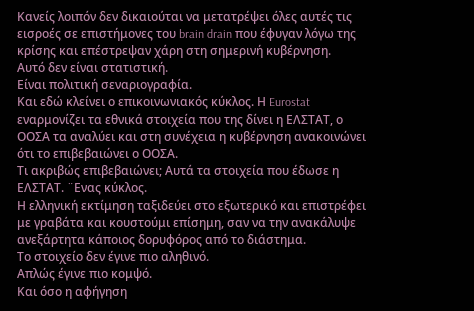Κανείς λοιπόν δεν δικαιούται να μετατρέψει όλες αυτές τις εισροές σε επιστήμονες του brain drain που έφυγαν λόγω της κρίσης και επέστρεψαν χάρη στη σημερινή κυβέρνηση.
Αυτό δεν είναι στατιστική.
Είναι πολιτική σεναριογραφία.
Και εδώ κλείνει ο επικοινωνιακός κύκλος. Η Eurostat εναρμονίζει τα εθνικά στοιχεία που της δίνει η ΕΛΣΤΑΤ, ο ΟΟΣΑ τα αναλύει και στη συνέχεια η κυβέρνηση ανακοινώνει ότι το επιβεβαιώνει ο ΟΟΣΑ.
Τι ακριβώς επιβεβαιώνει; Αυτά τα στοιχεία που έδωσε η ΕΛΣΤΑΤ. ¨Ενας κύκλος.
Η ελληνική εκτίμηση ταξιδεύει στο εξωτερικό και επιστρέφει με γραβάτα και κουστούμι επίσημη, σαν να την ανακάλυψε ανεξάρτητα κάποιος δορυφόρος από το διάστημα.
Το στοιχείο δεν έγινε πιο αληθινό.
Απλώς έγινε πιο κομψό.
Και όσο η αφήγηση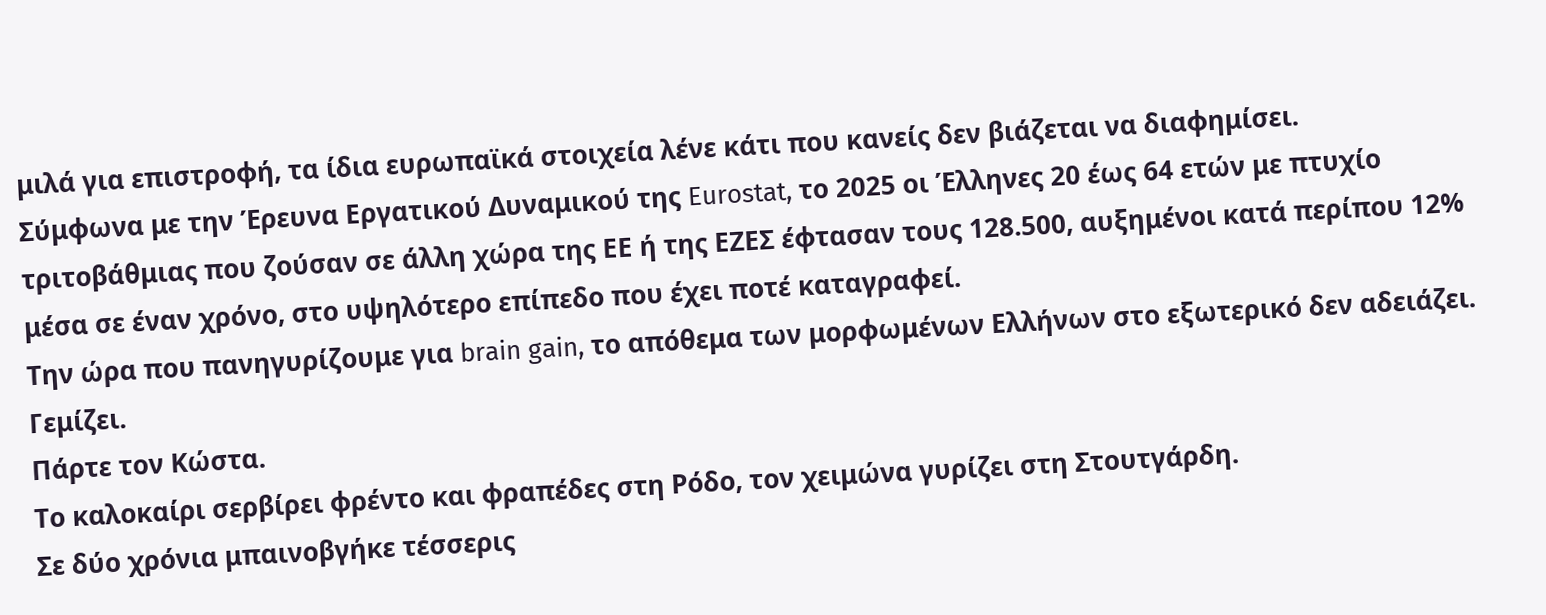μιλά για επιστροφή, τα ίδια ευρωπαϊκά στοιχεία λένε κάτι που κανείς δεν βιάζεται να διαφημίσει.
Σύμφωνα με την Έρευνα Εργατικού Δυναμικού της Eurostat, το 2025 οι Έλληνες 20 έως 64 ετών με πτυχίο τριτοβάθμιας που ζούσαν σε άλλη χώρα της ΕΕ ή της ΕΖΕΣ έφτασαν τους 128.500, αυξημένοι κατά περίπου 12% μέσα σε έναν χρόνο, στο υψηλότερο επίπεδο που έχει ποτέ καταγραφεί.
Την ώρα που πανηγυρίζουμε για brain gain, το απόθεμα των μορφωμένων Ελλήνων στο εξωτερικό δεν αδειάζει. Γεμίζει.
Πάρτε τον Κώστα.
Το καλοκαίρι σερβίρει φρέντο και φραπέδες στη Ρόδο, τον χειμώνα γυρίζει στη Στουτγάρδη.
Σε δύο χρόνια μπαινοβγήκε τέσσερις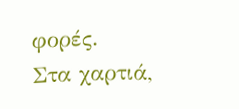φορές.
Στα χαρτιά,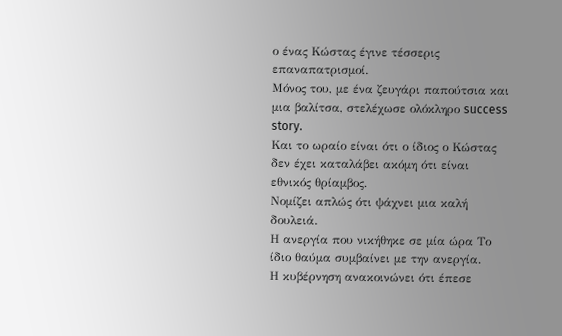ο ένας Κώστας έγινε τέσσερις επαναπατρισμοί.
Μόνος του, με ένα ζευγάρι παπούτσια και μια βαλίτσα, στελέχωσε ολόκληρο success story.
Και το ωραίο είναι ότι ο ίδιος ο Κώστας δεν έχει καταλάβει ακόμη ότι είναι εθνικός θρίαμβος.
Νομίζει απλώς ότι ψάχνει μια καλή δουλειά.
Η ανεργία που νικήθηκε σε μία ώρα Το ίδιο θαύμα συμβαίνει με την ανεργία.
Η κυβέρνηση ανακοινώνει ότι έπεσε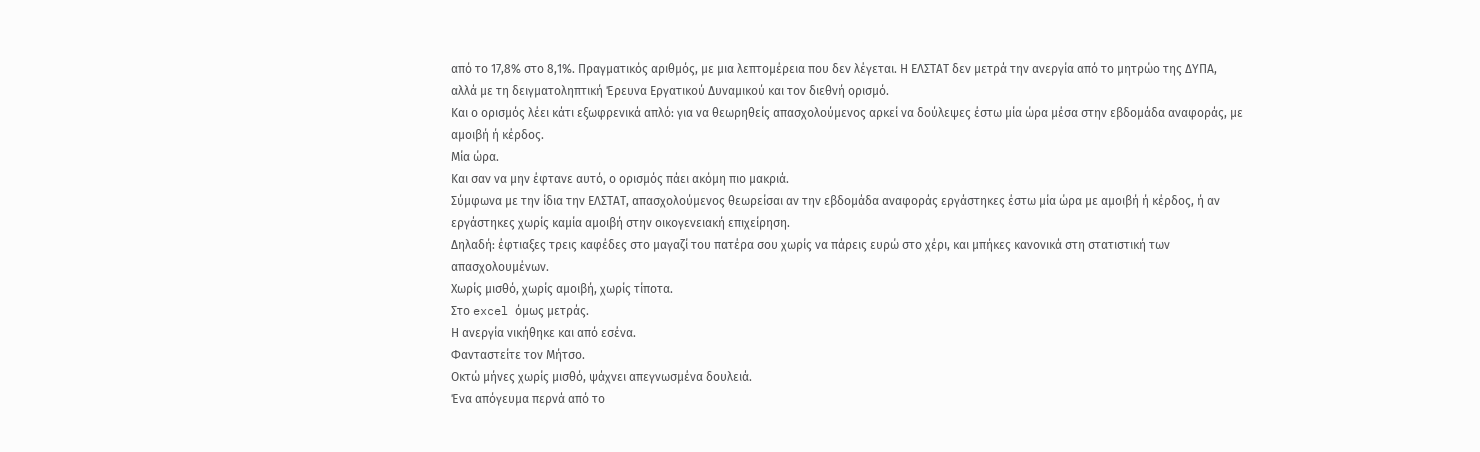από το 17,8% στο 8,1%. Πραγματικός αριθμός, με μια λεπτομέρεια που δεν λέγεται. Η ΕΛΣΤΑΤ δεν μετρά την ανεργία από το μητρώο της ΔΥΠΑ, αλλά με τη δειγματοληπτική Έρευνα Εργατικού Δυναμικού και τον διεθνή ορισμό.
Και ο ορισμός λέει κάτι εξωφρενικά απλό: για να θεωρηθείς απασχολούμενος αρκεί να δούλεψες έστω μία ώρα μέσα στην εβδομάδα αναφοράς, με αμοιβή ή κέρδος.
Μία ώρα.
Και σαν να μην έφτανε αυτό, ο ορισμός πάει ακόμη πιο μακριά.
Σύμφωνα με την ίδια την ΕΛΣΤΑΤ, απασχολούμενος θεωρείσαι αν την εβδομάδα αναφοράς εργάστηκες έστω μία ώρα με αμοιβή ή κέρδος, ή αν εργάστηκες χωρίς καμία αμοιβή στην οικογενειακή επιχείρηση.
Δηλαδή: έφτιαξες τρεις καφέδες στο μαγαζί του πατέρα σου χωρίς να πάρεις ευρώ στο χέρι, και μπήκες κανονικά στη στατιστική των απασχολουμένων.
Χωρίς μισθό, χωρίς αμοιβή, χωρίς τίποτα.
Στο excel όμως μετράς.
Η ανεργία νικήθηκε και από εσένα.
Φανταστείτε τον Μήτσο.
Οκτώ μήνες χωρίς μισθό, ψάχνει απεγνωσμένα δουλειά.
Ένα απόγευμα περνά από το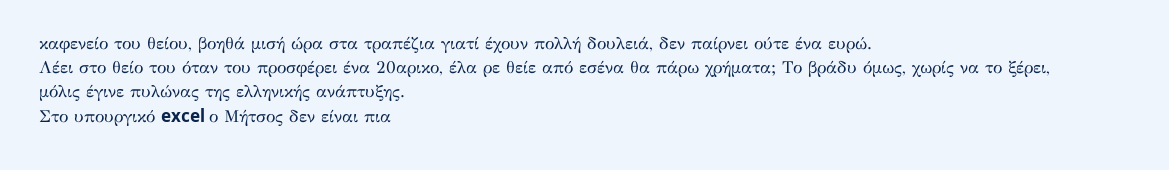καφενείο του θείου, βοηθά μισή ώρα στα τραπέζια γιατί έχουν πολλή δουλειά, δεν παίρνει ούτε ένα ευρώ.
Λέει στο θείο του όταν του προσφέρει ένα 20αρικο, έλα ρε θείε από εσένα θα πάρω χρήματα; Το βράδυ όμως, χωρίς να το ξέρει, μόλις έγινε πυλώνας της ελληνικής ανάπτυξης.
Στο υπουργικό excel ο Μήτσος δεν είναι πια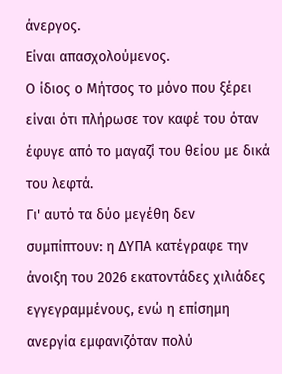άνεργος.
Είναι απασχολούμενος.
Ο ίδιος ο Μήτσος το μόνο που ξέρει είναι ότι πλήρωσε τον καφέ του όταν έφυγε από το μαγαζί του θείου με δικά του λεφτά.
Γι' αυτό τα δύο μεγέθη δεν συμπίπτουν: η ΔΥΠΑ κατέγραφε την άνοιξη του 2026 εκατοντάδες χιλιάδες εγγεγραμμένους, ενώ η επίσημη ανεργία εμφανιζόταν πολύ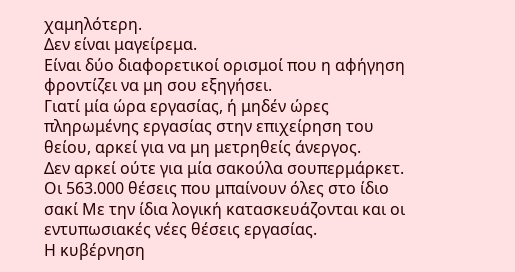χαμηλότερη.
Δεν είναι μαγείρεμα.
Είναι δύο διαφορετικοί ορισμοί που η αφήγηση φροντίζει να μη σου εξηγήσει.
Γιατί μία ώρα εργασίας, ή μηδέν ώρες πληρωμένης εργασίας στην επιχείρηση του θείου, αρκεί για να μη μετρηθείς άνεργος.
Δεν αρκεί ούτε για μία σακούλα σουπερμάρκετ.
Οι 563.000 θέσεις που μπαίνουν όλες στο ίδιο σακί Με την ίδια λογική κατασκευάζονται και οι εντυπωσιακές νέες θέσεις εργασίας.
Η κυβέρνηση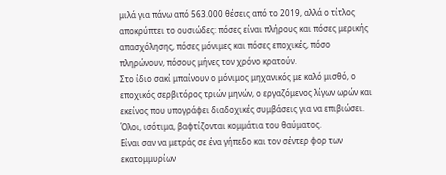μιλά για πάνω από 563.000 θέσεις από το 2019, αλλά ο τίτλος αποκρύπτει το ουσιώδες: πόσες είναι πλήρους και πόσες μερικής απασχόλησης, πόσες μόνιμες και πόσες εποχικές, πόσο πληρώνουν, πόσους μήνες τον χρόνο κρατούν.
Στο ίδιο σακί μπαίνουν ο μόνιμος μηχανικός με καλό μισθό, ο εποχικός σερβιτόρος τριών μηνών, ο εργαζόμενος λίγων ωρών και εκείνος που υπογράφει διαδοχικές συμβάσεις για να επιβιώσει.
Όλοι, ισότιμα, βαφτίζονται κομμάτια του θαύματος.
Είναι σαν να μετράς σε ένα γήπεδο και τον σέντερ φορ των εκατομμυρίων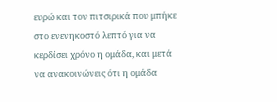ευρώ και τον πιτσιρικά που μπήκε στο ενενηκοστό λεπτό για να κερδίσει χρόνο η ομάδα, και μετά να ανακοινώνεις ότι η ομάδα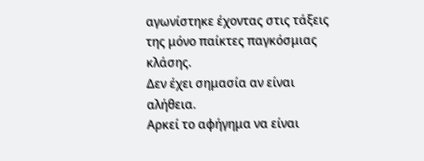αγωνίστηκε έχοντας στις τάξεις της μόνο παίκτες παγκόσμιας κλάσης.
Δεν έχει σημασία αν είναι αλήθεια.
Αρκεί το αφήγημα να είναι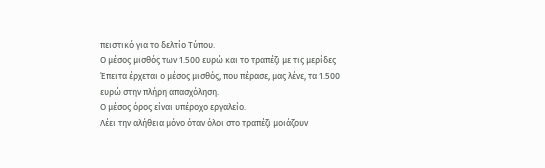πειστικό για το δελτίο Τύπου.
Ο μέσος μισθός των 1.500 ευρώ και το τραπέζι με τις μερίδες Έπειτα έρχεται ο μέσος μισθός, που πέρασε, μας λένε, τα 1.500 ευρώ στην πλήρη απασχόληση.
Ο μέσος όρος είναι υπέροχο εργαλείο.
Λέει την αλήθεια μόνο όταν όλοι στο τραπέζι μοιάζουν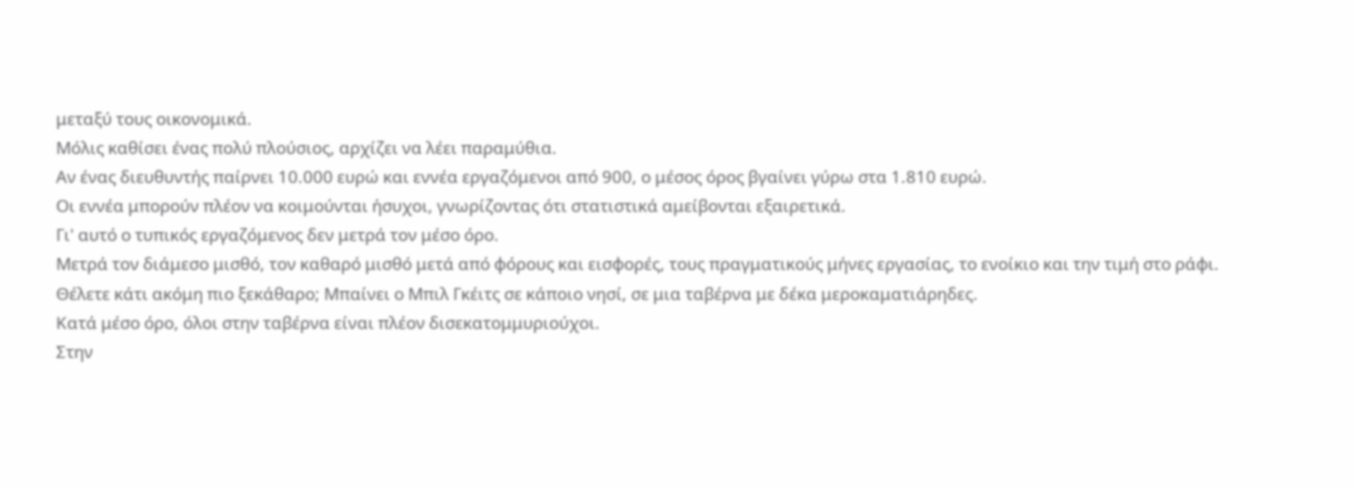μεταξύ τους οικονομικά.
Μόλις καθίσει ένας πολύ πλούσιος, αρχίζει να λέει παραμύθια.
Αν ένας διευθυντής παίρνει 10.000 ευρώ και εννέα εργαζόμενοι από 900, ο μέσος όρος βγαίνει γύρω στα 1.810 ευρώ.
Οι εννέα μπορούν πλέον να κοιμούνται ήσυχοι, γνωρίζοντας ότι στατιστικά αμείβονται εξαιρετικά.
Γι' αυτό ο τυπικός εργαζόμενος δεν μετρά τον μέσο όρο.
Μετρά τον διάμεσο μισθό, τον καθαρό μισθό μετά από φόρους και εισφορές, τους πραγματικούς μήνες εργασίας, το ενοίκιο και την τιμή στο ράφι.
Θέλετε κάτι ακόμη πιο ξεκάθαρο; Μπαίνει ο Μπιλ Γκέιτς σε κάποιο νησί, σε μια ταβέρνα με δέκα μεροκαματιάρηδες.
Κατά μέσο όρο, όλοι στην ταβέρνα είναι πλέον δισεκατομμυριούχοι.
Στην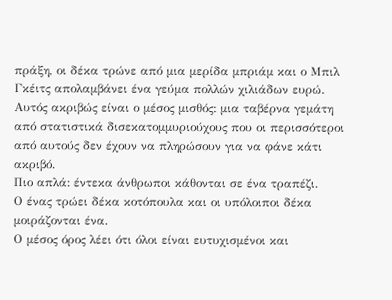πράξη, οι δέκα τρώνε από μια μερίδα μπριάμ και ο Μπιλ Γκέιτς απολαμβάνει ένα γεύμα πολλών χιλιάδων ευρώ.
Αυτός ακριβώς είναι ο μέσος μισθός: μια ταβέρνα γεμάτη από στατιστικά δισεκατομμυριούχους που οι περισσότεροι από αυτούς δεν έχουν να πληρώσουν για να φάνε κάτι ακριβό.
Πιο απλά: έντεκα άνθρωποι κάθονται σε ένα τραπέζι.
Ο ένας τρώει δέκα κοτόπουλα και οι υπόλοιποι δέκα μοιράζονται ένα.
Ο μέσος όρος λέει ότι όλοι είναι ευτυχισμένοι και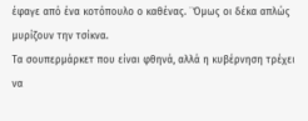έφαγε από ένα κοτόπουλο ο καθένας. ¨Όμως οι δέκα απλώς μυρίζουν την τσίκνα.
Τα σουπερμάρκετ που είναι φθηνά, αλλά η κυβέρνηση τρέχει να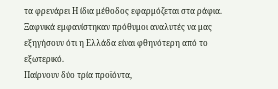τα φρενάρει Η ίδια μέθοδος εφαρμόζεται στα ράφια.
Ξαφνικά εμφανίστηκαν πρόθυμοι αναλυτές να μας εξηγήσουν ότι η Ελλάδα είναι φθηνότερη από το εξωτερικό.
Παίρνουν δύο τρία προϊόντα,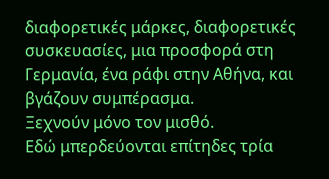διαφορετικές μάρκες, διαφορετικές συσκευασίες, μια προσφορά στη Γερμανία, ένα ράφι στην Αθήνα, και βγάζουν συμπέρασμα.
Ξεχνούν μόνο τον μισθό.
Εδώ μπερδεύονται επίτηδες τρία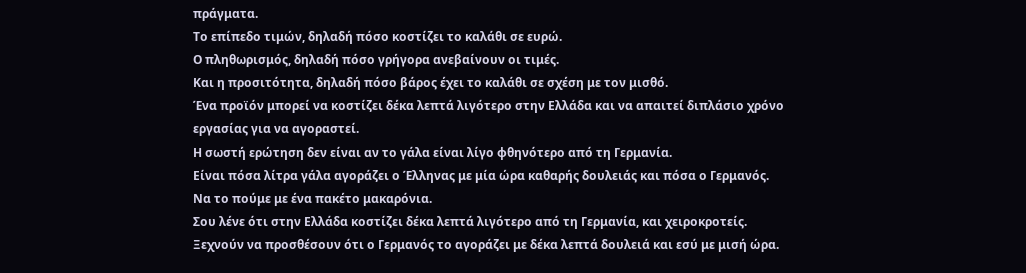πράγματα.
Το επίπεδο τιμών, δηλαδή πόσο κοστίζει το καλάθι σε ευρώ.
Ο πληθωρισμός, δηλαδή πόσο γρήγορα ανεβαίνουν οι τιμές.
Και η προσιτότητα, δηλαδή πόσο βάρος έχει το καλάθι σε σχέση με τον μισθό.
Ένα προϊόν μπορεί να κοστίζει δέκα λεπτά λιγότερο στην Ελλάδα και να απαιτεί διπλάσιο χρόνο εργασίας για να αγοραστεί.
Η σωστή ερώτηση δεν είναι αν το γάλα είναι λίγο φθηνότερο από τη Γερμανία.
Είναι πόσα λίτρα γάλα αγοράζει ο Έλληνας με μία ώρα καθαρής δουλειάς και πόσα ο Γερμανός.
Να το πούμε με ένα πακέτο μακαρόνια.
Σου λένε ότι στην Ελλάδα κοστίζει δέκα λεπτά λιγότερο από τη Γερμανία, και χειροκροτείς.
Ξεχνούν να προσθέσουν ότι ο Γερμανός το αγοράζει με δέκα λεπτά δουλειά και εσύ με μισή ώρα.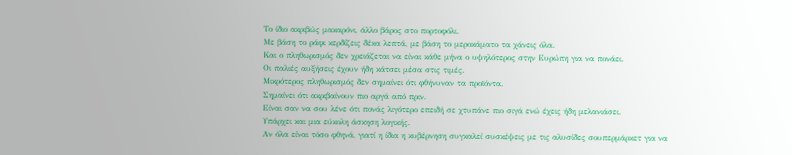Το ίδιο ακριβώς μακαρόνι, άλλο βάρος στο πορτοφόλι.
Με βάση το ράφι κερδίζεις δέκα λεπτά, με βάση το μεροκάματο τα χάνεις όλα.
Και ο πληθωρισμός δεν χρειάζεται να είναι κάθε μήνα ο υψηλότερος στην Ευρώπη για να πονάει.
Οι παλιές αυξήσεις έχουν ήδη κάτσει μέσα στις τιμές.
Μικρότερος πληθωρισμός δεν σημαίνει ότι φθήνυναν τα προϊόντα.
Σημαίνει ότι ακριβαίνουν πιο αργά από πριν.
Είναι σαν να σου λένε ότι πονάς λιγότερο επειδή σε χτυπάνε πιο σιγά ενώ έχεις ήδη μελανιάσει.
Υπάρχει και μια εύκολη άσκηση λογικής.
Αν όλα είναι τόσο φθηνά, γιατί η ίδια η κυβέρνηση συγκαλεί συσκέψεις με τις αλυσίδες σουπερμάρκετ για να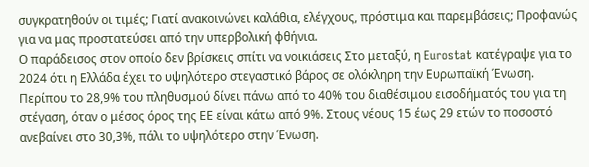συγκρατηθούν οι τιμές; Γιατί ανακοινώνει καλάθια, ελέγχους, πρόστιμα και παρεμβάσεις; Προφανώς για να μας προστατεύσει από την υπερβολική φθήνια.
Ο παράδεισος στον οποίο δεν βρίσκεις σπίτι να νοικιάσεις Στο μεταξύ, η Eurostat κατέγραψε για το 2024 ότι η Ελλάδα έχει το υψηλότερο στεγαστικό βάρος σε ολόκληρη την Ευρωπαϊκή Ένωση.
Περίπου το 28,9% του πληθυσμού δίνει πάνω από το 40% του διαθέσιμου εισοδήματός του για τη στέγαση, όταν ο μέσος όρος της ΕΕ είναι κάτω από 9%. Στους νέους 15 έως 29 ετών το ποσοστό ανεβαίνει στο 30,3%, πάλι το υψηλότερο στην Ένωση.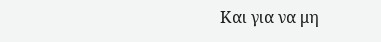Και για να μη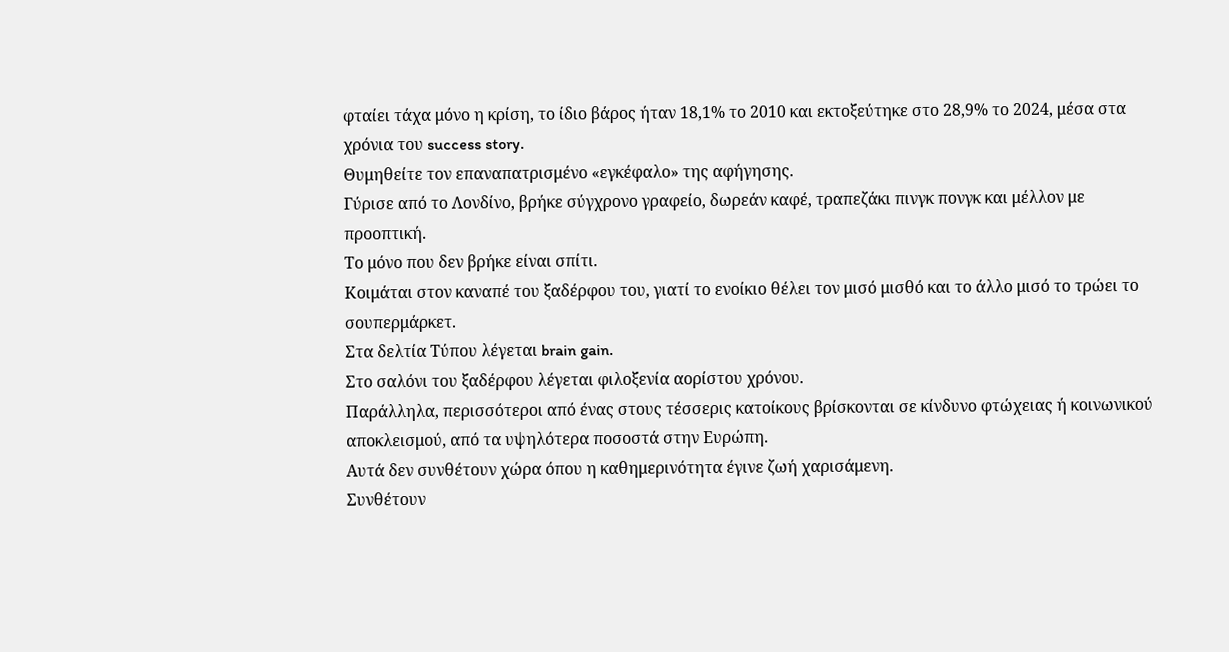φταίει τάχα μόνο η κρίση, το ίδιο βάρος ήταν 18,1% το 2010 και εκτοξεύτηκε στο 28,9% το 2024, μέσα στα χρόνια του success story.
Θυμηθείτε τον επαναπατρισμένο «εγκέφαλο» της αφήγησης.
Γύρισε από το Λονδίνο, βρήκε σύγχρονο γραφείο, δωρεάν καφέ, τραπεζάκι πινγκ πονγκ και μέλλον με προοπτική.
Το μόνο που δεν βρήκε είναι σπίτι.
Κοιμάται στον καναπέ του ξαδέρφου του, γιατί το ενοίκιο θέλει τον μισό μισθό και το άλλο μισό το τρώει το σουπερμάρκετ.
Στα δελτία Τύπου λέγεται brain gain.
Στο σαλόνι του ξαδέρφου λέγεται φιλοξενία αορίστου χρόνου.
Παράλληλα, περισσότεροι από ένας στους τέσσερις κατοίκους βρίσκονται σε κίνδυνο φτώχειας ή κοινωνικού αποκλεισμού, από τα υψηλότερα ποσοστά στην Ευρώπη.
Αυτά δεν συνθέτουν χώρα όπου η καθημερινότητα έγινε ζωή χαρισάμενη.
Συνθέτουν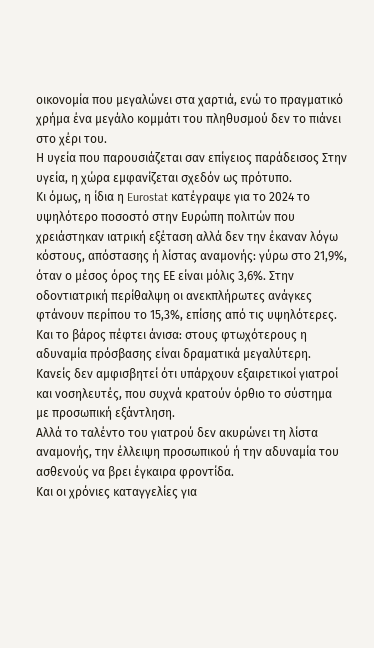οικονομία που μεγαλώνει στα χαρτιά, ενώ το πραγματικό χρήμα ένα μεγάλο κομμάτι του πληθυσμού δεν το πιάνει στο χέρι του.
Η υγεία που παρουσιάζεται σαν επίγειος παράδεισος Στην υγεία, η χώρα εμφανίζεται σχεδόν ως πρότυπο.
Κι όμως, η ίδια η Eurostat κατέγραψε για το 2024 το υψηλότερο ποσοστό στην Ευρώπη πολιτών που χρειάστηκαν ιατρική εξέταση αλλά δεν την έκαναν λόγω κόστους, απόστασης ή λίστας αναμονής: γύρω στο 21,9%, όταν ο μέσος όρος της ΕΕ είναι μόλις 3,6%. Στην οδοντιατρική περίθαλψη οι ανεκπλήρωτες ανάγκες φτάνουν περίπου το 15,3%, επίσης από τις υψηλότερες.
Και το βάρος πέφτει άνισα: στους φτωχότερους η αδυναμία πρόσβασης είναι δραματικά μεγαλύτερη.
Κανείς δεν αμφισβητεί ότι υπάρχουν εξαιρετικοί γιατροί και νοσηλευτές, που συχνά κρατούν όρθιο το σύστημα με προσωπική εξάντληση.
Αλλά το ταλέντο του γιατρού δεν ακυρώνει τη λίστα αναμονής, την έλλειψη προσωπικού ή την αδυναμία του ασθενούς να βρει έγκαιρα φροντίδα.
Και οι χρόνιες καταγγελίες για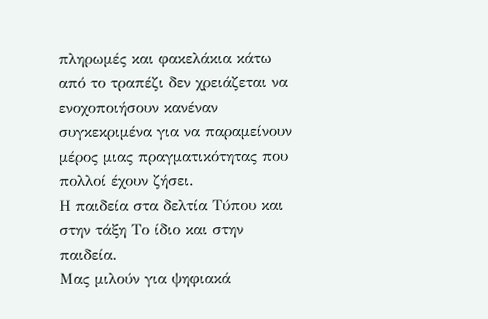πληρωμές και φακελάκια κάτω από το τραπέζι δεν χρειάζεται να ενοχοποιήσουν κανέναν συγκεκριμένα για να παραμείνουν μέρος μιας πραγματικότητας που πολλοί έχουν ζήσει.
Η παιδεία στα δελτία Τύπου και στην τάξη Το ίδιο και στην παιδεία.
Μας μιλούν για ψηφιακά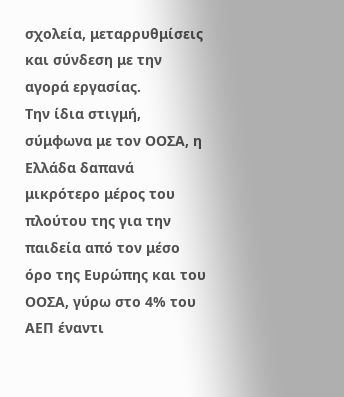σχολεία, μεταρρυθμίσεις και σύνδεση με την αγορά εργασίας.
Την ίδια στιγμή, σύμφωνα με τον ΟΟΣΑ, η Ελλάδα δαπανά μικρότερο μέρος του πλούτου της για την παιδεία από τον μέσο όρο της Ευρώπης και του ΟΟΣΑ, γύρω στο 4% του ΑΕΠ έναντι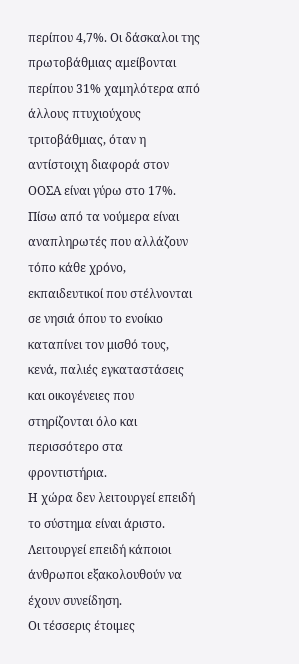περίπου 4,7%. Οι δάσκαλοι της πρωτοβάθμιας αμείβονται περίπου 31% χαμηλότερα από άλλους πτυχιούχους τριτοβάθμιας, όταν η αντίστοιχη διαφορά στον ΟΟΣΑ είναι γύρω στο 17%. Πίσω από τα νούμερα είναι αναπληρωτές που αλλάζουν τόπο κάθε χρόνο, εκπαιδευτικοί που στέλνονται σε νησιά όπου το ενοίκιο καταπίνει τον μισθό τους, κενά, παλιές εγκαταστάσεις και οικογένειες που στηρίζονται όλο και περισσότερο στα φροντιστήρια.
Η χώρα δεν λειτουργεί επειδή το σύστημα είναι άριστο.
Λειτουργεί επειδή κάποιοι άνθρωποι εξακολουθούν να έχουν συνείδηση.
Οι τέσσερις έτοιμες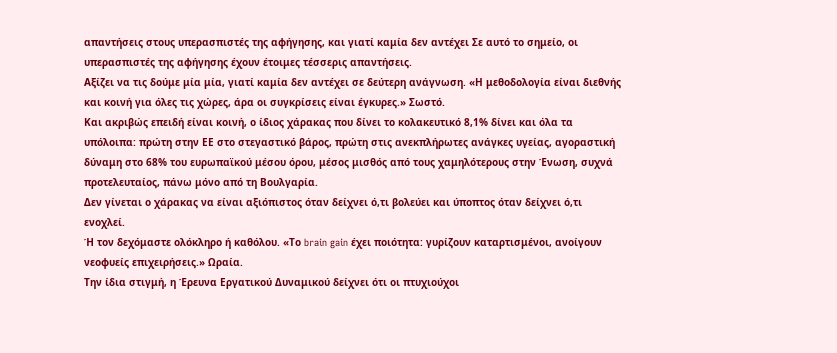απαντήσεις στους υπερασπιστές της αφήγησης, και γιατί καμία δεν αντέχει Σε αυτό το σημείο, οι υπερασπιστές της αφήγησης έχουν έτοιμες τέσσερις απαντήσεις.
Αξίζει να τις δούμε μία μία, γιατί καμία δεν αντέχει σε δεύτερη ανάγνωση. «Η μεθοδολογία είναι διεθνής και κοινή για όλες τις χώρες, άρα οι συγκρίσεις είναι έγκυρες.» Σωστό.
Και ακριβώς επειδή είναι κοινή, ο ίδιος χάρακας που δίνει το κολακευτικό 8,1% δίνει και όλα τα υπόλοιπα: πρώτη στην ΕΕ στο στεγαστικό βάρος, πρώτη στις ανεκπλήρωτες ανάγκες υγείας, αγοραστική δύναμη στο 68% του ευρωπαϊκού μέσου όρου, μέσος μισθός από τους χαμηλότερους στην Ένωση, συχνά προτελευταίος, πάνω μόνο από τη Βουλγαρία.
Δεν γίνεται ο χάρακας να είναι αξιόπιστος όταν δείχνει ό,τι βολεύει και ύποπτος όταν δείχνει ό,τι ενοχλεί.
Ή τον δεχόμαστε ολόκληρο ή καθόλου. «Το brain gain έχει ποιότητα: γυρίζουν καταρτισμένοι, ανοίγουν νεοφυείς επιχειρήσεις.» Ωραία.
Την ίδια στιγμή, η Έρευνα Εργατικού Δυναμικού δείχνει ότι οι πτυχιούχοι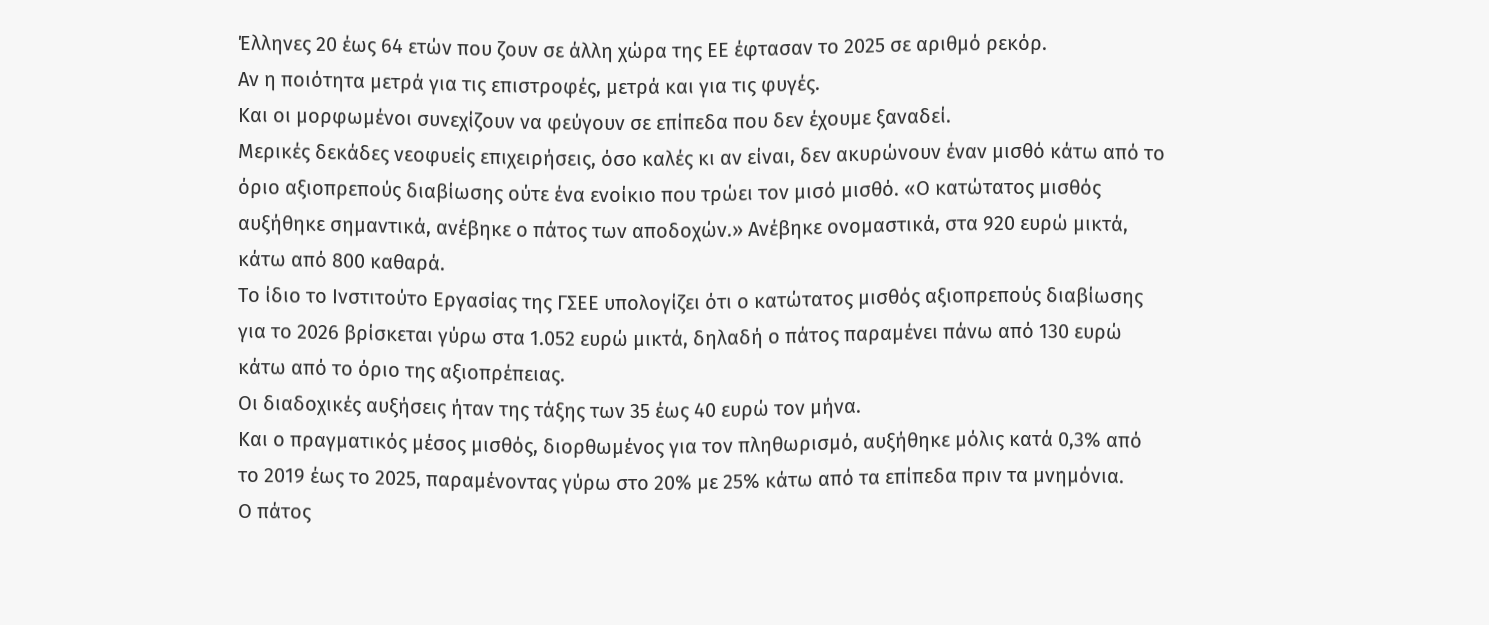Έλληνες 20 έως 64 ετών που ζουν σε άλλη χώρα της ΕΕ έφτασαν το 2025 σε αριθμό ρεκόρ.
Αν η ποιότητα μετρά για τις επιστροφές, μετρά και για τις φυγές.
Και οι μορφωμένοι συνεχίζουν να φεύγουν σε επίπεδα που δεν έχουμε ξαναδεί.
Μερικές δεκάδες νεοφυείς επιχειρήσεις, όσο καλές κι αν είναι, δεν ακυρώνουν έναν μισθό κάτω από το όριο αξιοπρεπούς διαβίωσης ούτε ένα ενοίκιο που τρώει τον μισό μισθό. «Ο κατώτατος μισθός αυξήθηκε σημαντικά, ανέβηκε ο πάτος των αποδοχών.» Ανέβηκε ονομαστικά, στα 920 ευρώ μικτά, κάτω από 800 καθαρά.
Το ίδιο το Ινστιτούτο Εργασίας της ΓΣΕΕ υπολογίζει ότι ο κατώτατος μισθός αξιοπρεπούς διαβίωσης για το 2026 βρίσκεται γύρω στα 1.052 ευρώ μικτά, δηλαδή ο πάτος παραμένει πάνω από 130 ευρώ κάτω από το όριο της αξιοπρέπειας.
Οι διαδοχικές αυξήσεις ήταν της τάξης των 35 έως 40 ευρώ τον μήνα.
Και ο πραγματικός μέσος μισθός, διορθωμένος για τον πληθωρισμό, αυξήθηκε μόλις κατά 0,3% από το 2019 έως το 2025, παραμένοντας γύρω στο 20% με 25% κάτω από τα επίπεδα πριν τα μνημόνια.
Ο πάτος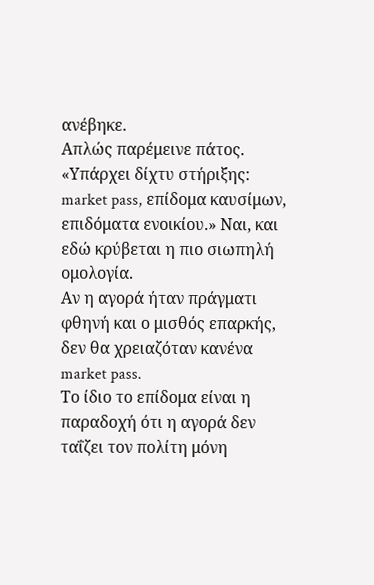ανέβηκε.
Απλώς παρέμεινε πάτος. «Υπάρχει δίχτυ στήριξης: market pass, επίδομα καυσίμων, επιδόματα ενοικίου.» Ναι, και εδώ κρύβεται η πιο σιωπηλή ομολογία.
Αν η αγορά ήταν πράγματι φθηνή και ο μισθός επαρκής, δεν θα χρειαζόταν κανένα market pass.
Το ίδιο το επίδομα είναι η παραδοχή ότι η αγορά δεν ταΐζει τον πολίτη μόνη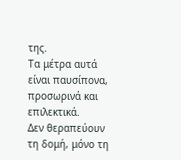της.
Τα μέτρα αυτά είναι παυσίπονα, προσωρινά και επιλεκτικά.
Δεν θεραπεύουν τη δομή, μόνο τη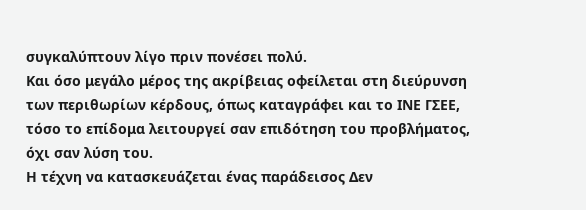συγκαλύπτουν λίγο πριν πονέσει πολύ.
Και όσο μεγάλο μέρος της ακρίβειας οφείλεται στη διεύρυνση των περιθωρίων κέρδους, όπως καταγράφει και το ΙΝΕ ΓΣΕΕ, τόσο το επίδομα λειτουργεί σαν επιδότηση του προβλήματος, όχι σαν λύση του.
Η τέχνη να κατασκευάζεται ένας παράδεισος Δεν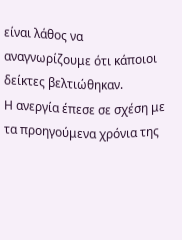είναι λάθος να αναγνωρίζουμε ότι κάποιοι δείκτες βελτιώθηκαν.
Η ανεργία έπεσε σε σχέση με τα προηγούμενα χρόνια της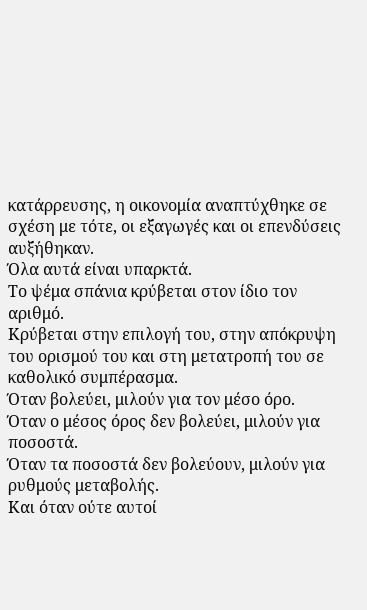κατάρρευσης, η οικονομία αναπτύχθηκε σε σχέση με τότε, οι εξαγωγές και οι επενδύσεις αυξήθηκαν.
Όλα αυτά είναι υπαρκτά.
Το ψέμα σπάνια κρύβεται στον ίδιο τον αριθμό.
Κρύβεται στην επιλογή του, στην απόκρυψη του ορισμού του και στη μετατροπή του σε καθολικό συμπέρασμα.
Όταν βολεύει, μιλούν για τον μέσο όρο.
Όταν ο μέσος όρος δεν βολεύει, μιλούν για ποσοστά.
Όταν τα ποσοστά δεν βολεύουν, μιλούν για ρυθμούς μεταβολής.
Και όταν ούτε αυτοί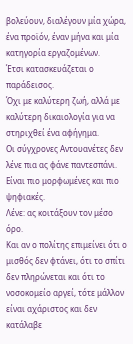βολεύουν, διαλέγουν μία χώρα, ένα προϊόν, έναν μήνα και μία κατηγορία εργαζομένων.
Έτσι κατασκευάζεται ο παράδεισος.
Όχι με καλύτερη ζωή, αλλά με καλύτερη δικαιολογία για να στηριχθεί ένα αφήγημα.
Οι σύγχρονες Αντουανέτες δεν λένε πια ας φάνε παντεσπάνι.
Είναι πιο μορφωμένες και πιο ψηφιακές.
Λένε: ας κοιτάξουν τον μέσο όρο.
Και αν ο πολίτης επιμείνει ότι ο μισθός δεν φτάνει, ότι το σπίτι δεν πληρώνεται και ότι το νοσοκομείο αργεί, τότε μάλλον είναι αχάριστος και δεν κατάλαβε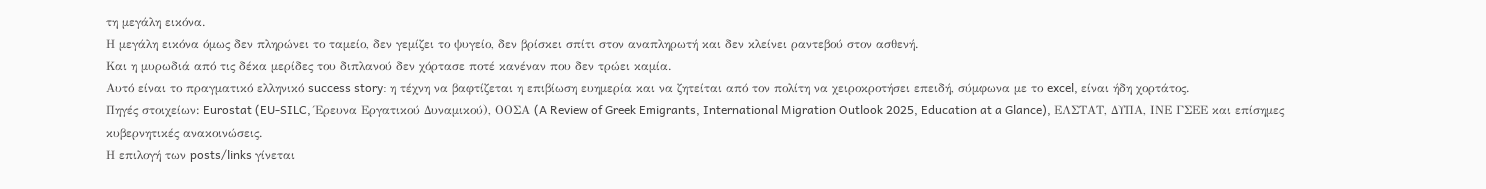τη μεγάλη εικόνα.
Η μεγάλη εικόνα όμως δεν πληρώνει το ταμείο, δεν γεμίζει το ψυγείο, δεν βρίσκει σπίτι στον αναπληρωτή και δεν κλείνει ραντεβού στον ασθενή.
Και η μυρωδιά από τις δέκα μερίδες του διπλανού δεν χόρτασε ποτέ κανέναν που δεν τρώει καμία.
Αυτό είναι το πραγματικό ελληνικό success story: η τέχνη να βαφτίζεται η επιβίωση ευημερία και να ζητείται από τον πολίτη να χειροκροτήσει επειδή, σύμφωνα με το excel, είναι ήδη χορτάτος.
Πηγές στοιχείων: Eurostat (EU-SILC, Έρευνα Εργατικού Δυναμικού), ΟΟΣΑ (A Review of Greek Emigrants, International Migration Outlook 2025, Education at a Glance), ΕΛΣΤΑΤ, ΔΥΠΑ, ΙΝΕ ΓΣΕΕ και επίσημες κυβερνητικές ανακοινώσεις.
Η επιλογή των posts/links γίνεται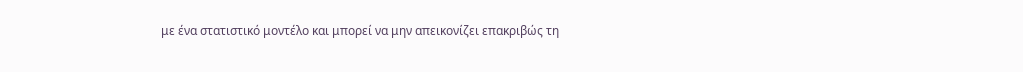με ένα στατιστικό μοντέλο και μπορεί να μην απεικονίζει επακριβώς τη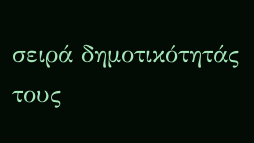σειρά δημοτικότητάς τους